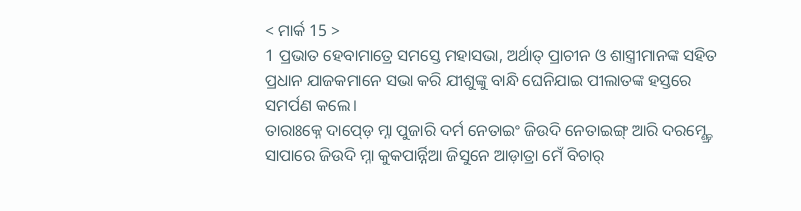< ମାର୍କ 15 >
1 ପ୍ରଭାତ ହେବାମାତ୍ରେ ସମସ୍ତେ ମହାସଭା, ଅର୍ଥାତ୍ ପ୍ରାଚୀନ ଓ ଶାସ୍ତ୍ରୀମାନଙ୍କ ସହିତ ପ୍ରଧାନ ଯାଜକମାନେ ସଭା କରି ଯୀଶୁଙ୍କୁ ବାନ୍ଧି ଘେନିଯାଇ ପୀଲାତଙ୍କ ହସ୍ତରେ ସମର୍ପଣ କଲେ।
ତାରାଃକ୍ନେ ଦାପ୍ଡ଼େ ମ୍ନା ପୁଜାରି ଦର୍ମ ନେତାଇଂ ଜିଉଦି ନେତାଇଙ୍ଗ୍ ଆରି ଦରମ୍ଣ୍ଡ୍ରେ ସାପାରେ ଜିଉଦି ମ୍ନା କୁକପାର୍ନ୍ନିଆ ଜିସୁନେ ଆଡ଼ାତ୍ରା ମେଁ ବିଚାର୍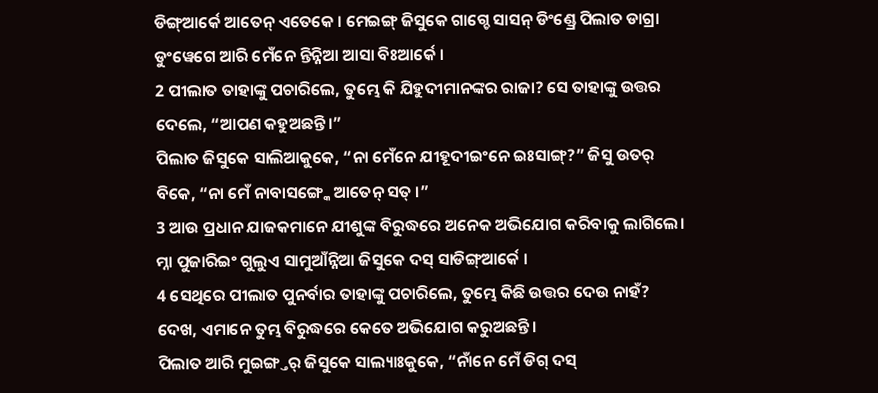ଡିଙ୍ଗ୍ଆର୍କେ ଆତେନ୍ ଏତେକେ । ମେଇଙ୍ଗ୍ ଜିସୁକେ ଗାଗ୍ଚେ ସାସନ୍ ଡିଂଣ୍ଡ୍ରେ ପିଲାତ ଡାଗ୍ରା ଡୁଂୱେଗେ ଆରି ମେଁନେ ନ୍ତିନ୍ନିଆ ଆସା ବିଃଆର୍କେ ।
2 ପୀଲାତ ତାହାଙ୍କୁ ପଚାରିଲେ, ତୁମ୍ଭେ କି ଯିହୁଦୀମାନଙ୍କର ରାଜା? ସେ ତାହାଙ୍କୁ ଉତ୍ତର ଦେଲେ, “ଆପଣ କହୁଅଛନ୍ତି।”
ପିଲାତ ଜିସୁକେ ସାଲିଆକୁକେ, “ନା ମେଁନେ ଯୀହୂଦୀଇଂନେ ଇଃସାଙ୍ଗ୍?” ଜିସୁ ଉତର୍ ବିକେ, “ନା ମେଁ ନାବାସଙ୍ଗ୍କେ ଆତେନ୍ ସତ୍ ।”
3 ଆଉ ପ୍ରଧାନ ଯାଜକମାନେ ଯୀଶୁଙ୍କ ବିରୁଦ୍ଧରେ ଅନେକ ଅଭିଯୋଗ କରିବାକୁ ଲାଗିଲେ।
ମ୍ନା ପୁଜାରିଇଂ ଗୁଲୁଏ ସାମୁଆଁନ୍ନିଆ ଜିସୁକେ ଦସ୍ ସାଡିଙ୍ଗ୍ଆର୍କେ ।
4 ସେଥିରେ ପୀଲାତ ପୁନର୍ବାର ତାହାଙ୍କୁ ପଚାରିଲେ, ତୁମ୍ଭେ କିଛି ଉତ୍ତର ଦେଉ ନାହଁ? ଦେଖ, ଏମାନେ ତୁମ୍ଭ ବିରୁଦ୍ଧରେ କେତେ ଅଭିଯୋଗ କରୁଅଛନ୍ତି।
ପିଲାତ ଆରି ମୁଇଙ୍ଗ୍ତର୍ ଜିସୁକେ ସାଲ୍ୟାଃକୁକେ, “ନାଁନେ ମେଁ ଡିଗ୍ ଦସ୍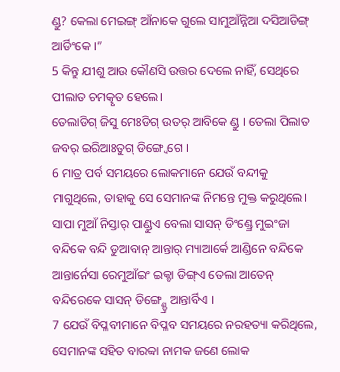ଣ୍ଡୁ? କେଲା ମେଇଙ୍ଗ୍ ଆଁନାକେ ଗୁଲେ ସାମୁଆଁନ୍ନିଆ ଦସିଆଡିଙ୍ଗ୍ ଆର୍ଡିଂକେ ।”
5 କିନ୍ତୁ ଯୀଶୁ ଆଉ କୌଣସି ଉତ୍ତର ଦେଲେ ନାହିଁ, ସେଥିରେ ପୀଲାତ ଚମତ୍କୃତ ହେଲେ।
ତେଲାଡିଗ୍ ଜିସୁ ମେଃଡିଗ୍ ଉତର୍ ଆବିକେ ଣ୍ଡୁ । ତେଲା ପିଲାତ ଜବର୍ ଇରିଆଃତୁଗ୍ ଡିଙ୍ଗ୍ୱେଗେ ।
6 ମାତ୍ର ପର୍ବ ସମୟରେ ଲୋକମାନେ ଯେଉଁ ବନ୍ଦୀକୁ ମାଗୁଥିଲେ, ତାହାକୁ ସେ ସେମାନଙ୍କ ନିମନ୍ତେ ମୁକ୍ତ କରୁଥିଲେ।
ସାପା ମୁଆଁ ନିସ୍ତାର୍ ପାଣ୍ଡୁଏ ବେଲା ସାସନ୍ ଡିଂଣ୍ଡ୍ରେ ମୁଇଂଜା ବନ୍ଦିକେ ବନ୍ଦି ଡୁଆବାନ୍ ଆନ୍ତାର୍ ମ୍ୟାଆର୍କେ ଆଣ୍ଡିନେ ବନ୍ଦିକେ ଆନ୍ତାର୍ନେସା ରେମୁଆଁଇଂ ଇକ୍ଚା ଡିଙ୍ଗ୍ଏ ତେଲା ଆତେନ୍ ବନ୍ଦିରେକେ ସାସନ୍ ଡିଙ୍ଗ୍ଣ୍ଡ୍ରେ ଆନ୍ତାର୍ବିଏ ।
7 ଯେଉଁ ବିପ୍ଳବୀମାନେ ବିପ୍ଳବ ସମୟରେ ନରହତ୍ୟା କରିଥିଲେ, ସେମାନଙ୍କ ସହିତ ବାରବ୍ବା ନାମକ ଜଣେ ଲୋକ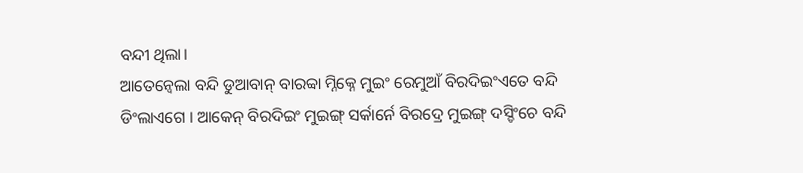ବନ୍ଦୀ ଥିଲା।
ଆତେନ୍ବେଲା ବନ୍ଦି ଡୁଆବାନ୍ ବାରବ୍ବା ମ୍ନିକ୍ନେ ମୁଇଂ ରେମୁଆଁ ବିରଦିଇଂଏତେ ବନ୍ଦି ଡିଂଲାଏଗେ । ଆକେନ୍ ବିରଦିଇଂ ମୁଇଙ୍ଗ୍ ସର୍କାର୍ନେ ବିରଦ୍ରେ ମୁଇଙ୍ଗ୍ ଦସ୍ଡିଂଚେ ବନ୍ଦି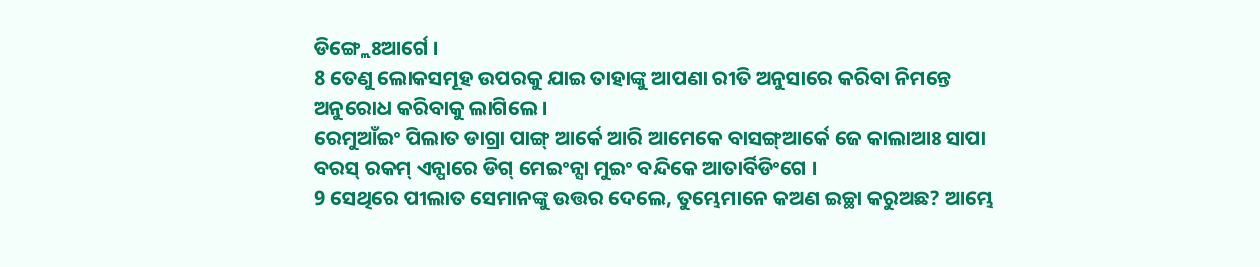ଡିଙ୍ଗ୍ଲେଃଆର୍ଗେ ।
8 ତେଣୁ ଲୋକସମୂହ ଉପରକୁ ଯାଇ ତାହାଙ୍କୁ ଆପଣା ରୀତି ଅନୁସାରେ କରିବା ନିମନ୍ତେ ଅନୁରୋଧ କରିବାକୁ ଲାଗିଲେ।
ରେମୁଆଁଇଂ ପିଲାତ ଡାଗ୍ରା ପାଙ୍ଗ୍ ଆର୍କେ ଆରି ଆମେକେ ବାସଙ୍ଗ୍ଆର୍କେ ଜେ କାଲାଆଃ ସାପା ବରସ୍ ରକମ୍ ଏନ୍ପାରେ ଡିଗ୍ ମେଇଂନ୍ସା ମୁଇଂ ବନ୍ଦିକେ ଆତାର୍ବିଡିଂଗେ ।
9 ସେଥିରେ ପୀଲାତ ସେମାନଙ୍କୁ ଉତ୍ତର ଦେଲେ, ତୁମ୍ଭେମାନେ କଅଣ ଇଚ୍ଛା କରୁଅଛ? ଆମ୍ଭେ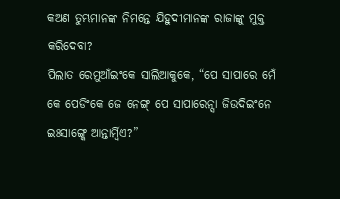କଅଣ ତୁମ୍ଭମାନଙ୍କ ନିମନ୍ତେ ଯିହୁଦୀମାନଙ୍କ ରାଜାଙ୍କୁ ମୁକ୍ତ କରିଦେବା?
ପିଲାତ ରେମୁଆଁଇଂକେ ସାଲିଆକୁକେ, “ପେ ସାପାରେ ମେଁ କେ ପେଡିଂକେ ଜେ ନେଙ୍ଗ୍ ପେ ସାପାରେନ୍ସା ଜିଉଦିଇଂନେ ଇଃସାଙ୍ଗ୍କେ ଆନ୍ତାର୍ମ୍ୱିଏ?”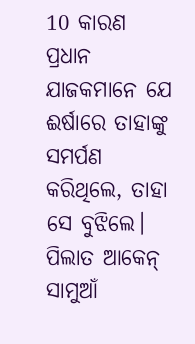10 କାରଣ ପ୍ରଧାନ ଯାଜକମାନେ ଯେ ଈର୍ଷାରେ ତାହାଙ୍କୁ ସମର୍ପଣ କରିଥିଲେ, ତାହା ସେ ବୁଝିଲେ।
ପିଲାତ ଆକେନ୍ ସାମୁଆଁ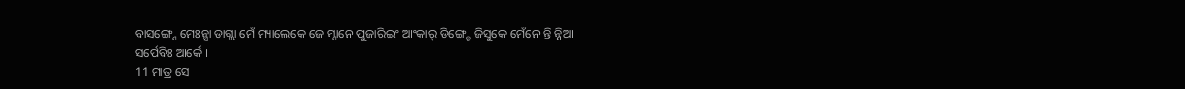ବାସଙ୍ଗ୍ନେ ମେଃନ୍ସା ଡାଗ୍ଲା ମେଁ ମ୍ୟାଲେକେ ଜେ ମ୍ନାନେ ପୁଜାରିଇଂ ଆଂକାର୍ ଡିଙ୍ଗ୍ଚେ ଜିସୁକେ ମେଁନେ ନ୍ତି ନ୍ନିଆ ସର୍ପେବିଃ ଆର୍କେ ।
11 ମାତ୍ର ସେ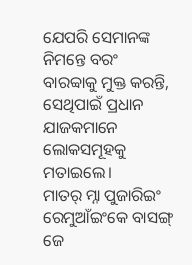ଯେପରି ସେମାନଙ୍କ ନିମନ୍ତେ ବରଂ ବାରବ୍ବାକୁ ମୁକ୍ତ କରନ୍ତି, ସେଥିପାଇଁ ପ୍ରଧାନ ଯାଜକମାନେ ଲୋକସମୂହକୁ ମତାଇଲେ।
ମାତର୍ ମ୍ନା ପୁଜାରିଇଂ ରେମୁଆଁଇଂକେ ବାସଙ୍ଗ୍ ଜେ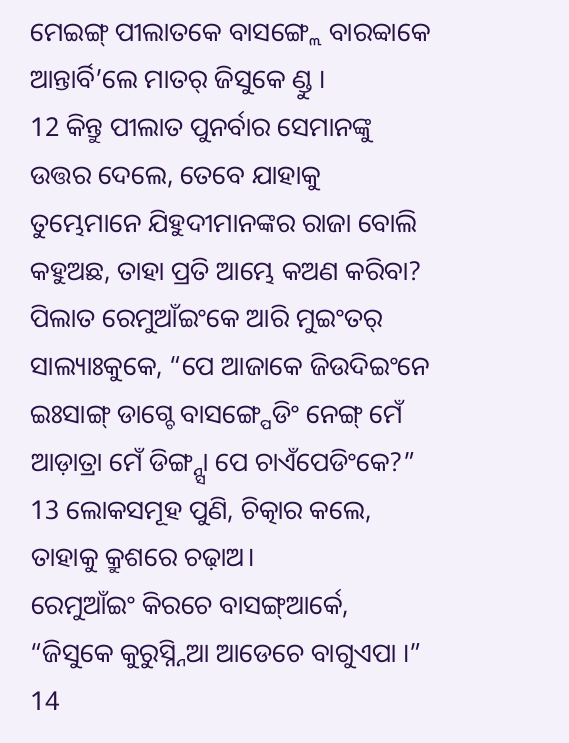ମେଇଙ୍ଗ୍ ପୀଲାତକେ ବାସଙ୍ଗ୍ଲେ ବାରବ୍ବାକେ ଆନ୍ତାର୍ବି’ଲେ ମାତର୍ ଜିସୁକେ ଣ୍ଡୁ ।
12 କିନ୍ତୁ ପୀଲାତ ପୁନର୍ବାର ସେମାନଙ୍କୁ ଉତ୍ତର ଦେଲେ, ତେବେ ଯାହାକୁ ତୁମ୍ଭେମାନେ ଯିହୁଦୀମାନଙ୍କର ରାଜା ବୋଲି କହୁଅଛ, ତାହା ପ୍ରତି ଆମ୍ଭେ କଅଣ କରିବା?
ପିଲାତ ରେମୁଆଁଇଂକେ ଆରି ମୁଇଂତର୍ ସାଲ୍ୟାଃକୁକେ, “ପେ ଆଜାକେ ଜିଉଦିଇଂନେ ଇଃସାଙ୍ଗ୍ ଡାଗ୍ଚେ ବାସଙ୍ଗ୍ପେଡିଂ ନେଙ୍ଗ୍ ମେଁ ଆଡ଼ାତ୍ରା ମେଁ ଡିଙ୍ଗ୍ନ୍ସା ପେ ଚାଏଁପେଡିଂକେ?”
13 ଲୋକସମୂହ ପୁଣି, ଚିତ୍କାର କଲେ, ତାହାକୁ କ୍ରୁଶରେ ଚଢ଼ାଅ।
ରେମୁଆଁଇଂ କିରଚେ ବାସଙ୍ଗ୍ଆର୍କେ, “ଜିସୁକେ କୁରୁସ୍ନ୍ନିଆ ଆଡେଚେ ବାଗୁଏପା ।”
14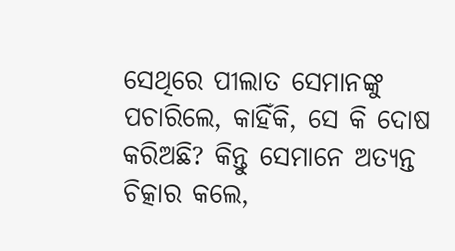ସେଥିରେ ପୀଲାତ ସେମାନଙ୍କୁ ପଚାରିଲେ, କାହିଁକି, ସେ କି ଦୋଷ କରିଅଛି? କିନ୍ତୁ ସେମାନେ ଅତ୍ୟନ୍ତ ଚିତ୍କାର କଲେ,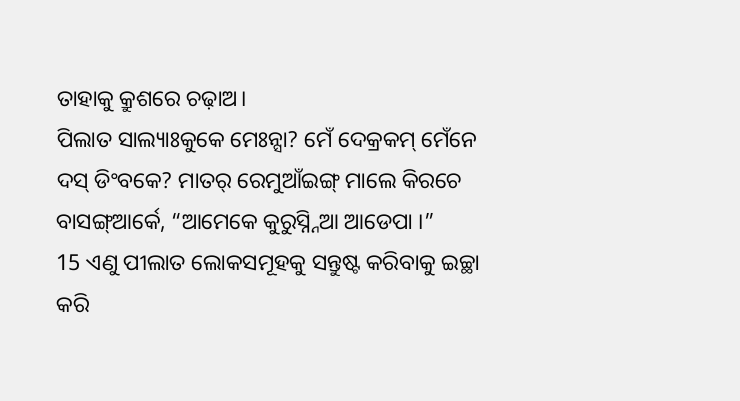ତାହାକୁ କ୍ରୁଶରେ ଚଢ଼ାଅ।
ପିଲାତ ସାଲ୍ୟାଃକୁକେ ମେଃନ୍ସା? ମେଁ ଦେକ୍ରକମ୍ ମେଁନେ ଦସ୍ ଡିଂବକେ? ମାତର୍ ରେମୁଆଁଇଙ୍ଗ୍ ମାଲେ କିରଚେ ବାସଙ୍ଗ୍ଆର୍କେ, “ଆମେକେ କୁରୁସ୍ନ୍ନିଆ ଆଡେପା ।”
15 ଏଣୁ ପୀଲାତ ଲୋକସମୂହକୁ ସନ୍ତୁଷ୍ଟ କରିବାକୁ ଇଚ୍ଛା କରି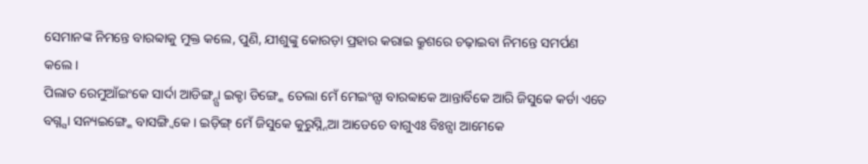ସେମାନଙ୍କ ନିମନ୍ତେ ବାରବ୍ବାକୁ ମୁକ୍ତ କଲେ, ପୁଣି, ଯୀଶୁଙ୍କୁ କୋରଡ଼ା ପ୍ରହାର କରାଇ କ୍ରୁଶରେ ଚଢ଼ାଇବା ନିମନ୍ତେ ସମର୍ପଣ କଲେ।
ପିଲାତ ରେମୁଆଁଇଂକେ ସାର୍ଦା ଆଡିଙ୍ଗ୍ନ୍ସା ଇକ୍ଚା ଡିଙ୍ଗ୍କେ ତେଲା ମେଁ ମେଇଂନ୍ସା ବାରବ୍ବାକେ ଆନ୍ତାର୍ବିକେ ଆରି ଜିସୁକେ କର୍ଡା ଏତେ ବଗ୍ନ୍ସା ସନ୍ୟଇଙ୍ଗ୍କେ ବାସଙ୍ଗ୍ବିକେ । ଇଡ଼ିଙ୍ଗ୍ ମେଁ ଜିସୁକେ କୁରୁସ୍ନ୍ନିଆ ଆଡେଚେ ବାଗୁଏଃ ବିଃନ୍ସା ଆମେକେ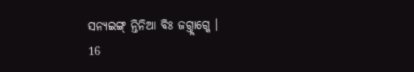ସନ୍ୟଇଙ୍ଗ୍ ନ୍ତିନିଆ ବିଃ ଜଗ୍ତ୍ଲାଗ୍କେ ।
16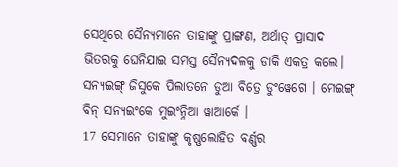ସେଥିରେ ସୈନ୍ୟମାନେ ତାହାଙ୍କୁ ପ୍ରାଙ୍ଗଣ, ଅର୍ଥାତ୍ ପ୍ରାସାଦ ଭିତରକୁ ଘେନିଯାଇ ସମସ୍ତ ସୈନ୍ୟଦଳକୁ ଡାକି ଏକତ୍ର କଲେ।
ସନ୍ୟଇଙ୍ଗ୍ ଜିସୁକେ ପିଲାତନେ ଡୁଆ ବିତ୍ରେ ଡୁଂୱେଗେ । ମେଇଙ୍ଗ୍ ବିନ୍ ସନ୍ୟଇଂକେ ମୁଇଂନ୍ନିଆ ୱାଆର୍କେ ।
17 ସେମାନେ ତାହାଙ୍କୁ କୃଷ୍ଣଲୋହିତ ବର୍ଣ୍ଣର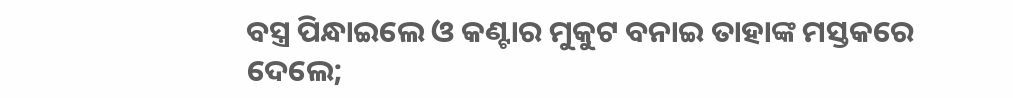ବସ୍ତ୍ର ପିନ୍ଧାଇଲେ ଓ କଣ୍ଟାର ମୁକୁଟ ବନାଇ ତାହାଙ୍କ ମସ୍ତକରେ ଦେଲେ;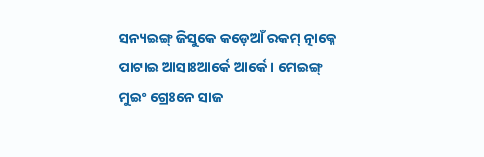ସନ୍ୟଇଙ୍ଗ୍ ଜିସୁକେ କଡ଼େଆଁ ରକମ୍ ତ୍ନାକ୍ନେ ପାଟାଇ ଆସାଃଆର୍କେ ଆର୍କେ । ମେଇଙ୍ଗ୍ ମୁଇଂ ଗ୍ରେଃନେ ସାଜ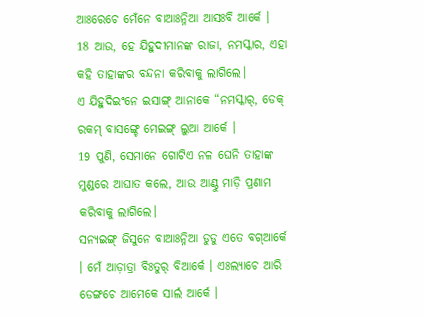ଆଃରେଚେ ମେଁନେ ବାଆଃନ୍ନିଆ ଆସଃବି ଆର୍କେ ।
18 ଆଉ, ହେ ଯିହୁଦୀମାନଙ୍କ ରାଜା, ନମସ୍କାର, ଏହା କହି ତାହାଙ୍କର ବନ୍ଦନା କରିବାକୁ ଲାଗିଲେ।
ଏ ଯିହୁଦିଇଂନେ ଇସାଙ୍ଗ୍ ଆନାକେ “ନମସ୍କାର୍, ଡେକ୍ ରକମ୍ ବାସଙ୍ଗ୍ଚେ ମେଇଙ୍ଗ୍ ଲୁଆ ଆର୍କେ ।
19 ପୁଣି, ସେମାନେ ଗୋଟିଏ ନଳ ଘେନି ତାହାଙ୍କ ମୁଣ୍ଡରେ ଆଘାତ କଲେ, ଆଉ ଆଣ୍ଠୁ ମାଡ଼ି ପ୍ରଣାମ କରିବାକୁ ଲାଗିଲେ।
ସନ୍ୟଇଙ୍ଗ୍ ଜିସୁନେ ବାଆଃନ୍ନିଆ ଡୁଡୁ ଏତେ ବଗ୍ଆର୍କେ । ମେଁ ଆଡ଼ାତ୍ରା ବିଃତୁର୍ ବିଆର୍କେ । ଏଃଲ୍ୟାଚେ ଆରି ଡେଙ୍ଗଚେ ଆମେକେ ସାର୍ଲ ଆର୍କେ ।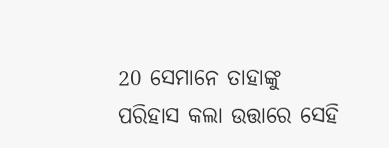20 ସେମାନେ ତାହାଙ୍କୁ ପରିହାସ କଲା ଉତ୍ତାରେ ସେହି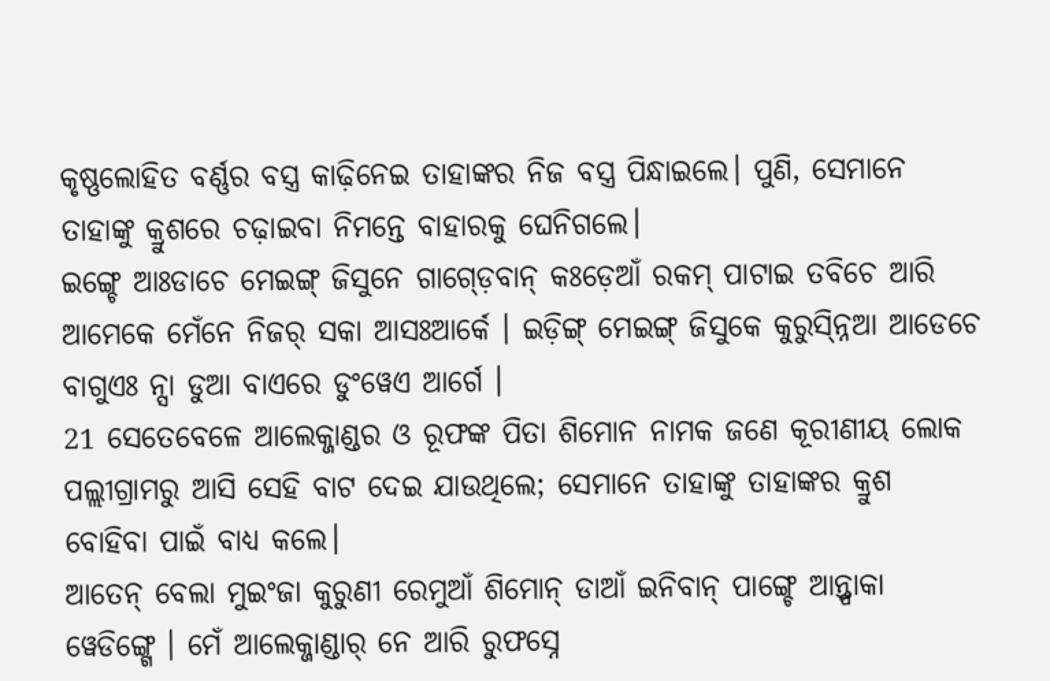କୃଷ୍ଣଲୋହିତ ବର୍ଣ୍ଣର ବସ୍ତ୍ର କାଢ଼ିନେଇ ତାହାଙ୍କର ନିଜ ବସ୍ତ୍ର ପିନ୍ଧାଇଲେ। ପୁଣି, ସେମାନେ ତାହାଙ୍କୁ କ୍ରୁଶରେ ଚଢ଼ାଇବା ନିମନ୍ତେ ବାହାରକୁ ଘେନିଗଲେ।
ଇଙ୍ଗ୍ଚେ ଆଃଡାଚେ ମେଇଙ୍ଗ୍ ଜିସୁନେ ଗାଗ୍ଡ଼େବାନ୍ କଃଡ଼େଆଁ ରକମ୍ ପାଟାଇ ତବିଚେ ଆରି ଆମେକେ ମେଁନେ ନିଜର୍ ସକା ଆସଃଆର୍କେ । ଇଡ଼ିଙ୍ଗ୍ ମେଇଙ୍ଗ୍ ଜିସୁକେ କୁରୁସ୍ନ୍ନିଆ ଆଡେଚେ ବାଗୁଏଃ ନ୍ସା ଡୁଆ ବାଏରେ ଡୁଂୱେଏ ଆର୍ଗେ ।
21 ସେତେବେଳେ ଆଲେକ୍ଜାଣ୍ଡର ଓ ରୂଫଙ୍କ ପିତା ଶିମୋନ ନାମକ ଜଣେ କୂରୀଣୀୟ ଲୋକ ପଲ୍ଲୀଗ୍ରାମରୁ ଆସି ସେହି ବାଟ ଦେଇ ଯାଉଥିଲେ; ସେମାନେ ତାହାଙ୍କୁ ତାହାଙ୍କର କ୍ରୁଶ ବୋହିବା ପାଇଁ ବାଧ୍ୟ କଲେ।
ଆତେନ୍ ବେଲା ମୁଇଂଜା କୁରୁଣୀ ରେମୁଆଁ ଶିମୋନ୍ ଡାଆଁ ଇନିବାନ୍ ପାଙ୍ଗ୍ଚେ ଆନ୍ତ୍ପାକା ୱେଡିଙ୍ଗ୍ଗେ । ମେଁ ଆଲେକ୍ଜାଣ୍ଡାର୍ ନେ ଆରି ରୁଫସ୍ନେ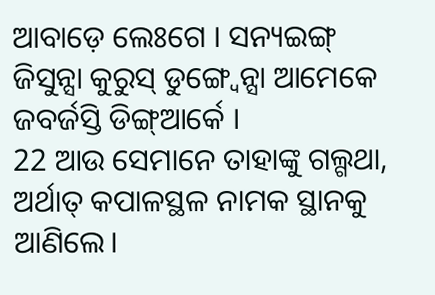ଆବାଡ଼େ ଲେଃଗେ । ସନ୍ୟଇଙ୍ଗ୍ ଜିସୁନ୍ସା କୁରୁସ୍ ଡୁଙ୍ଗ୍ୱେନ୍ସା ଆମେକେ ଜବର୍ଜସ୍ତି ଡିଙ୍ଗ୍ଆର୍କେ ।
22 ଆଉ ସେମାନେ ତାହାଙ୍କୁ ଗଲ୍ଗଥା, ଅର୍ଥାତ୍ କପାଳସ୍ଥଳ ନାମକ ସ୍ଥାନକୁ ଆଣିଲେ।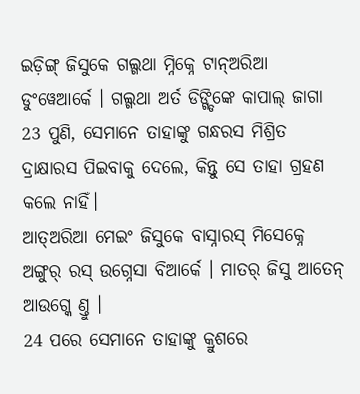ଇଡ଼ିଙ୍ଗ୍ ଜିସୁକେ ଗଲ୍ଗଥା ମ୍ନିକ୍ନେ ଟାନ୍ଅରିଆ ଡୁଂୱେଆର୍କେ । ଗଲ୍ଗଥା ଅର୍ତ ଡିଙ୍ଗ୍ଡିଙ୍କେ କାପାଲ୍ ଜାଗା
23 ପୁଣି, ସେମାନେ ତାହାଙ୍କୁ ଗନ୍ଧରସ ମିଶ୍ରିତ ଦ୍ରାକ୍ଷାରସ ପିଇବାକୁ ଦେଲେ, କିନ୍ତୁ ସେ ତାହା ଗ୍ରହଣ କଲେ ନାହିଁ।
ଆତ୍ଅରିଆ ମେଇଂ ଜିସୁକେ ବାସ୍ନାରସ୍ ମିସେକ୍ନେ ଅଙ୍ଗୁର୍ ରସ୍ ଉଗ୍ନେସା ବିଆର୍କେ । ମାତର୍ ଜିସୁ ଆତେନ୍ ଆଉଗ୍କେ ଣ୍ତୁ ।
24 ପରେ ସେମାନେ ତାହାଙ୍କୁ କ୍ରୁଶରେ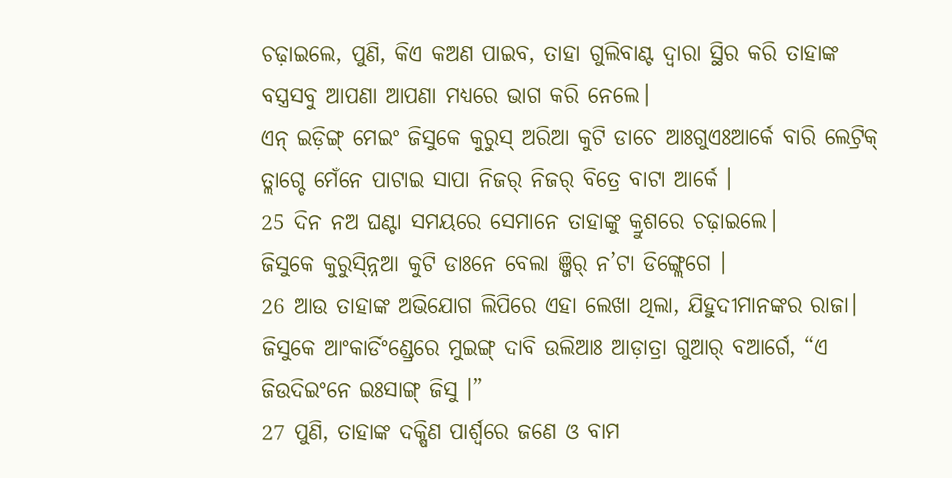ଚଢ଼ାଇଲେ, ପୁଣି, କିଏ କଅଣ ପାଇବ, ତାହା ଗୁଲିବାଣ୍ଟ ଦ୍ୱାରା ସ୍ଥିର କରି ତାହାଙ୍କ ବସ୍ତ୍ରସବୁ ଆପଣା ଆପଣା ମଧ୍ୟରେ ଭାଗ କରି ନେଲେ।
ଏନ୍ ଇଡ଼ିଙ୍ଗ୍ ମେଇଂ ଜିସୁକେ କୁରୁସ୍ ଅରିଆ କୁଟି ଡାଚେ ଆଃଗୁଏଃଆର୍କେ ବାରି ଲେଟ୍ରିକ୍ ତ୍ଲାଗ୍ଚେ ମେଁନେ ପାଟାଇ ସାପା ନିଜର୍ ନିଜର୍ ବିତ୍ରେ ବାଟା ଆର୍କେ ।
25 ଦିନ ନଅ ଘଣ୍ଟା ସମୟରେ ସେମାନେ ତାହାଙ୍କୁ କ୍ରୁଶରେ ଚଢ଼ାଇଲେ।
ଜିସୁକେ କୁରୁସ୍ନ୍ନିଆ କୁଟି ଡାଃନେ ବେଲା ଞ୍ଜିର୍ ନ’ଟା ଡିଙ୍ଗ୍ଲେଗେ ।
26 ଆଉ ତାହାଙ୍କ ଅଭିଯୋଗ ଲିପିରେ ଏହା ଲେଖା ଥିଲା, ଯିହୁଦୀମାନଙ୍କର ରାଜା।
ଜିସୁକେ ଆଂକାର୍ଡିଂଣ୍ଡ୍ରେରେ ମୁଇଙ୍ଗ୍ ଦାବି ଉଲିଆଃ ଆଡ଼ାତ୍ରା ଗୁଆର୍ ବଆର୍ଗେ, “ଏ ଜିଉଦିଇଂନେ ଇଃସାଙ୍ଗ୍ ଜିସୁ ।”
27 ପୁଣି, ତାହାଙ୍କ ଦକ୍ଷିଣ ପାର୍ଶ୍ୱରେ ଜଣେ ଓ ବାମ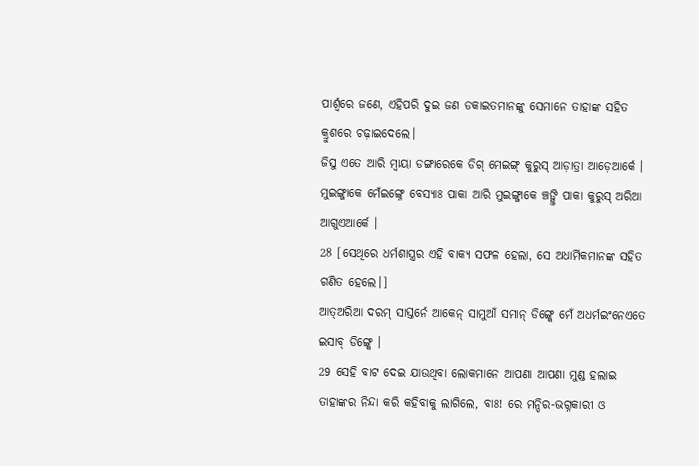ପାର୍ଶ୍ୱରେ ଜଣେ, ଏହିପରି ଦୁଇ ଜଣ ଡକାଇତମାନଙ୍କୁ ସେମାନେ ତାହାଙ୍କ ସହିତ କ୍ରୁଶରେ ଚଢ଼ାଇଦେଲେ।
ଜିସୁ ଏତେ ଆରି ମ୍ୱାୟା ଡଙ୍ଗାରେକେ ଡିଗ୍ ମେଇଙ୍ଗ୍ କୁରୁସ୍ ଆଡ଼ାତ୍ରା ଆଡ଼େଆର୍କେ । ମୁଇଙ୍ଗ୍ଜାକେ ମେଁଇଙ୍ଗ୍ନେ ବେସ୍ୟାଃ ପାକା ଆରି ମୁଇଙ୍ଗ୍ଜାକେ ଞ୍ଚଙ୍ଗ୍ତି ପାକା କୁରୁସ୍ ଅରିଆ ଆଗୁଏଆର୍କେ ।
28 [ସେଥିରେ ଧର୍ମଶାସ୍ତ୍ରର ଏହି ବାକ୍ୟ ସଫଳ ହେଲା, ସେ ଅଧାର୍ମିକମାନଙ୍କ ସହିତ ଗଣିତ ହେଲେ।]
ଆତ୍ଅରିଆ ଦରମ୍ ସାସ୍ତର୍ନେ ଆକେନ୍ ସାମୁଆଁ ସମାନ୍ ଡିଙ୍ଗ୍କେ ମେଁ ଅଧର୍ମଇଂନେଏତେ ଇସାବ୍ ଡିଙ୍ଗ୍କେ ।
29 ସେହି ବାଟ ଦେଇ ଯାଉଥିବା ଲୋକମାନେ ଆପଣା ଆପଣା ମୁଣ୍ଡ ହଲାଇ ତାହାଙ୍କର ନିନ୍ଦା କରି କହିବାକୁ ଲାଗିଲେ, ବାଃ! ରେ ମନ୍ଦିର-ଭଗ୍ନକାରୀ ଓ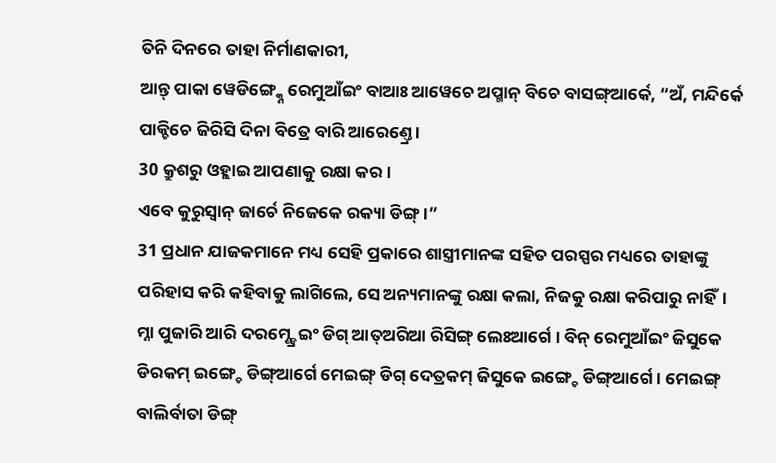ତିନି ଦିନରେ ତାହା ନିର୍ମାଣକାରୀ,
ଆନ୍ତ୍ ପାକା ୱେଡିଙ୍ଗ୍କ୍ନେ ରେମୁଆଁଇଂ ବାଆଃ ଆୱେଚେ ଅପ୍ମାନ୍ ବିଚେ ବାସଙ୍ଗ୍ଆର୍କେ, “ଅଁ, ମନ୍ଦିର୍କେ ପାକ୍ଚିଚେ ଜିରିସି ଦିନା ବିତ୍ରେ ବାରି ଆରେଣ୍ତ୍ରେ ।
30 କ୍ରୁଶରୁ ଓହ୍ଲାଇ ଆପଣାକୁ ରକ୍ଷା କର।
ଏବେ କୁରୁସ୍ବାନ୍ ଜାର୍ଚେ ନିଜେକେ ରକ୍ୟା ଡିଙ୍ଗ୍ ।”
31 ପ୍ରଧାନ ଯାଜକମାନେ ମଧ୍ୟ ସେହି ପ୍ରକାରେ ଶାସ୍ତ୍ରୀମାନଙ୍କ ସହିତ ପରସ୍ପର ମଧ୍ୟରେ ତାହାଙ୍କୁ ପରିହାସ କରି କହିବାକୁ ଲାଗିଲେ, ସେ ଅନ୍ୟମାନଙ୍କୁ ରକ୍ଷା କଲା, ନିଜକୁ ରକ୍ଷା କରିପାରୁ ନାହିଁ।
ମ୍ନା ପୁଜାରି ଆରି ଦରମ୍ଣ୍ଡ୍ରେଇଂ ଡିଗ୍ ଆତ୍ଅରିଆ ରିସିଙ୍ଗ୍ ଲେଃଆର୍ଗେ । ବିନ୍ ରେମୁଆଁଇଂ ଜିସୁକେ ଡିରକମ୍ ଇଙ୍ଗ୍ଚେ ଡିଙ୍ଗ୍ଆର୍ଗେ ମେଇଙ୍ଗ୍ ଡିଗ୍ ଦେତ୍ରକମ୍ ଜିସୁକେ ଇଙ୍ଗ୍ଚେ ଡିଙ୍ଗ୍ଆର୍ଗେ । ମେଇଙ୍ଗ୍ ବାଲିର୍ବାତା ଡିଙ୍ଗ୍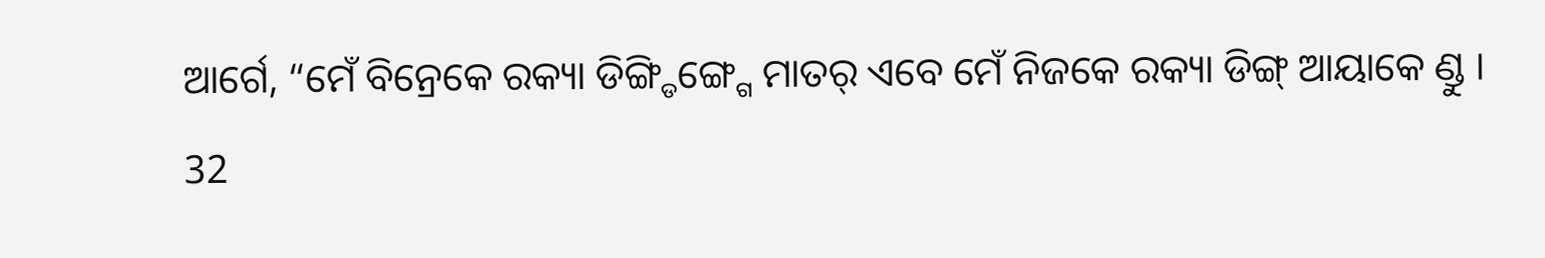ଆର୍ଗେ, “ମେଁ ବିନ୍ରେକେ ରକ୍ୟା ଡିଙ୍ଗ୍ଡିଙ୍ଗ୍ଗେ ମାତର୍ ଏବେ ମେଁ ନିଜକେ ରକ୍ୟା ଡିଙ୍ଗ୍ ଆୟାକେ ଣ୍ଡୁ ।
32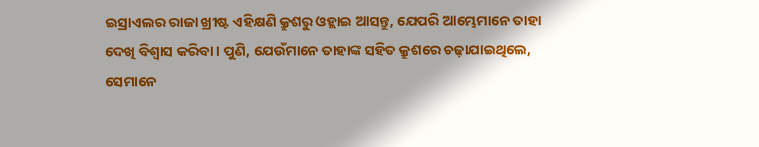ଇସ୍ରାଏଲର ରାଜା ଖ୍ରୀଷ୍ଟ ଏହିକ୍ଷଣି କ୍ରୁଶରୁ ଓହ୍ଲାଇ ଆସନ୍ତୁ, ଯେପରି ଆମ୍ଭେମାନେ ତାହା ଦେଖି ବିଶ୍ୱାସ କରିବା। ପୁଣି, ଯେଉଁମାନେ ତାହାଙ୍କ ସହିତ କ୍ରୁଶରେ ଚଢ଼ାଯାଇଥିଲେ, ସେମାନେ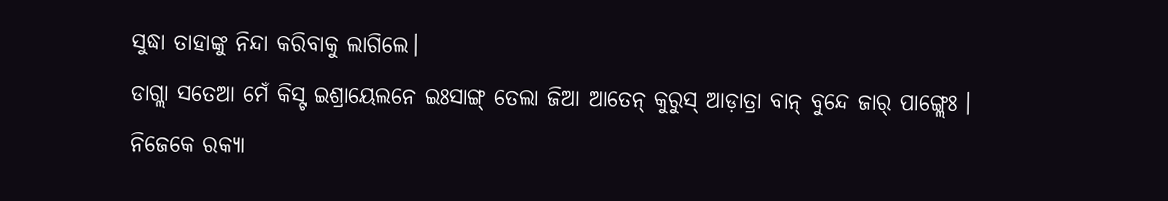ସୁଦ୍ଧା ତାହାଙ୍କୁ ନିନ୍ଦା କରିବାକୁ ଲାଗିଲେ।
ଡାଗ୍ଲା ସତେଆ ମେଁ କିସ୍ଟ ଇଶ୍ରାୟେଲନେ ଇଃସାଙ୍ଗ୍ ତେଲା ଜିଆ ଆତେନ୍ କୁରୁସ୍ ଆଡ଼ାତ୍ରା ବାନ୍ ବୁନ୍ଦେ ଜାର୍ ପାଙ୍ଗ୍ଲେଃ । ନିଜେକେ ରକ୍ୟା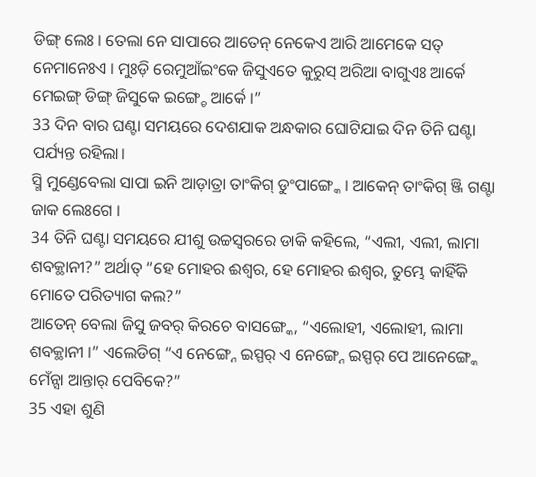ଡିଙ୍ଗ୍ ଲେଃ । ତେଲା ନେ ସାପାରେ ଆତେନ୍ ନେକେଏ ଆରି ଆମେକେ ସତ୍ ନେମାନେଃଏ । ମୁଃଡ଼ି ରେମୁଆଁଇଂକେ ଜିସୁଏତେ କୁରୁସ୍ ଅରିଆ ବାଗୁଏଃ ଆର୍କେ ମେଇଙ୍ଗ୍ ଡିଙ୍ଗ୍ ଜିସୁକେ ଇଙ୍ଗ୍ଚେ ଆର୍କେ ।”
33 ଦିନ ବାର ଘଣ୍ଟା ସମୟରେ ଦେଶଯାକ ଅନ୍ଧକାର ଘୋଟିଯାଇ ଦିନ ତିନି ଘଣ୍ଟା ପର୍ଯ୍ୟନ୍ତ ରହିଲା।
ସ୍ମି ମୁଣ୍ଡେବେଲା ସାପା ଇନି ଆଡ଼ାତ୍ରା ତାଂକିଗ୍ ଡୁଂପାଙ୍ଗ୍କେ । ଆକେନ୍ ତାଂକିଗ୍ ଞ୍ଜି ଗଣ୍ଟା ଜାକ ଲେଃଗେ ।
34 ତିନି ଘଣ୍ଟା ସମୟରେ ଯୀଶୁ ଉଚ୍ଚସ୍ୱରରେ ଡାକି କହିଲେ, “ଏଲୀ, ଏଲୀ, ଲାମା ଶବକ୍ଥାନୀ?” ଅର୍ଥାତ୍ “ହେ ମୋହର ଈଶ୍ବର, ହେ ମୋହର ଈଶ୍ବର, ତୁମ୍ଭେ କାହିଁକି ମୋତେ ପରିତ୍ୟାଗ କଲ?”
ଆତେନ୍ ବେଲା ଜିସୁ ଜବର୍ କିରଚେ ବାସଙ୍ଗ୍କେ, “ଏଲୋହୀ, ଏଲୋହୀ, ଲାମା ଶବକ୍ଥାନୀ ।” ଏଲେଡିଗ୍ “ଏ ନେଙ୍ଗ୍ନେ ଇସ୍ପର୍ ଏ ନେଙ୍ଗ୍ନେ ଇସ୍ପର୍ ପେ ଆନେଙ୍ଗ୍କେ ମେଁନ୍ସା ଆନ୍ତାର୍ ପେବିକେ?”
35 ଏହା ଶୁଣି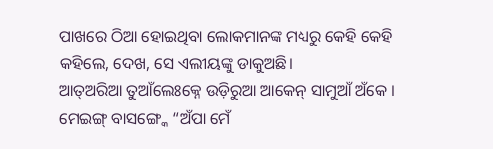ପାଖରେ ଠିଆ ହୋଇଥିବା ଲୋକମାନଙ୍କ ମଧ୍ୟରୁ କେହି କେହି କହିଲେ, ଦେଖ, ସେ ଏଲୀୟଙ୍କୁ ଡାକୁଅଛି।
ଆତ୍ଅରିଆ ତୁଆଁଲେଃକ୍ନେ ଉଡ଼ିରୁଆ ଆକେନ୍ ସାମୁଆଁ ଅଁକେ । ମେଇଙ୍ଗ୍ ବାସଙ୍ଗ୍କେ “ଅଁପା ମେଁ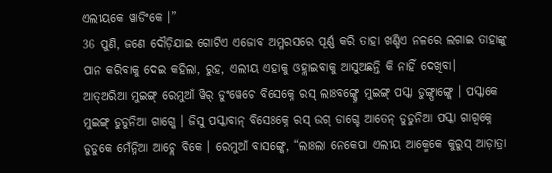ଏଲୀୟକେ ୱାଡିଂକେ ।”
36 ପୁଣି, ଜଣେ ଦୌଡ଼ିଯାଇ ଗୋଟିଏ ଏଜୋବ ଅମ୍ଳରସରେ ପୂର୍ଣ୍ଣ କରି ତାହା ଖଣ୍ଡିଏ ନଳରେ ଲଗାଇ ତାହାଙ୍କୁ ପାନ କରିବାକୁ ଦେଇ କହିଲା, ରୁହ, ଏଲୀୟ ଏହାକୁ ଓହ୍ଲାଇବାକୁ ଆସୁଅଛନ୍ତି କି ନାହିଁ ଦେଖିବା।
ଆତ୍ଅରିଆ ମୁଇଙ୍ଗ୍ ରେମୁଆଁ ୱିର୍ ଡୁଂୱେଚେ ବିସେକ୍ନେ ରସ୍ ଲାଃବଙ୍ଗ୍କ୍ନେ ମୁଇଙ୍ଗ୍ ପସ୍କା ଡୁଙ୍ଗ୍ପାଙ୍ଗ୍କେ । ପସ୍କାକେ ମୁଇଙ୍ଗ୍ ଡୁଡୁନିଆ ଗାଗ୍କେ । ଜିସୁ ପସ୍କାବାନ୍ ବିସେଃକ୍ନେ ରସ୍ ଉଗ୍ ଡାଗ୍ଚେ ଆତେନ୍ ଡୁଡୁନିଆ ପସ୍କା ଗାଗ୍ବକ୍ନେ ଡୁଡୁକେ ମେଁନ୍ନିଆ ଆଚ୍ଲେ ବିକେ । ରେମୁଆଁ ବାସଙ୍ଗ୍କେ, “ଲାଃଲା ନେକେପା ଏଲୀୟ ଆକ୍ମେକେ କୁରୁସ୍ ଆଡ଼ାତ୍ରା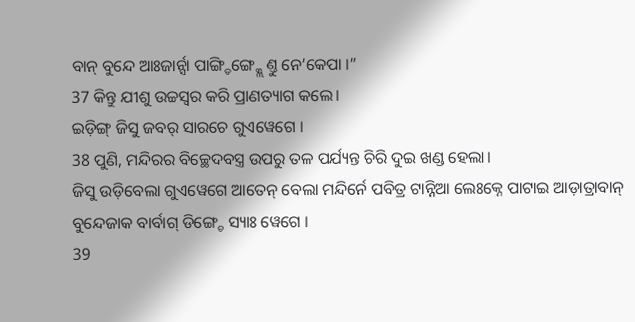ବାନ୍ ବୁନ୍ଦେ ଆଃଜାର୍ନ୍ସା ପାଙ୍ଗ୍ଡିଙ୍ଗ୍କ୍ଲେ ଣ୍ତୁ ନେ’କେପା ।”
37 କିନ୍ତୁ ଯୀଶୁ ଉଚ୍ଚସ୍ୱର କରି ପ୍ରାଣତ୍ୟାଗ କଲେ।
ଇଡ଼ିଙ୍ଗ୍ ଜିସୁ ଜବର୍ ସାରଚେ ଗୁଏୱେଗେ ।
38 ପୁଣି, ମନ୍ଦିରର ବିଚ୍ଛେଦବସ୍ତ୍ର ଉପରୁ ତଳ ପର୍ଯ୍ୟନ୍ତ ଚିରି ଦୁଇ ଖଣ୍ଡ ହେଲା।
ଜିସୁ ଉଡ଼ିବେଲା ଗୁଏୱେଗେ ଆତେନ୍ ବେଲା ମନ୍ଦିର୍ନେ ପବିତ୍ର ଟାନ୍ନିଆ ଲେଃକ୍ନେ ପାଟାଇ ଆଡ଼ାତ୍ରାବାନ୍ ବୁନ୍ଦେଜାକ ବାର୍ବାଗ୍ ଡିଙ୍ଗ୍ଚେ ସ୍ୟାଃ ୱେଗେ ।
39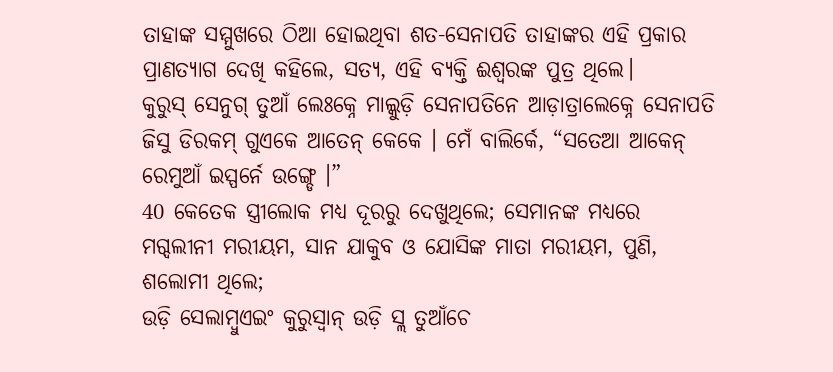ତାହାଙ୍କ ସମ୍ମୁଖରେ ଠିଆ ହୋଇଥିବା ଶତ-ସେନାପତି ତାହାଙ୍କର ଏହି ପ୍ରକାର ପ୍ରାଣତ୍ୟାଗ ଦେଖି କହିଲେ, ସତ୍ୟ, ଏହି ବ୍ୟକ୍ତି ଈଶ୍ବରଙ୍କ ପୁତ୍ର ଥିଲେ।
କୁରୁସ୍ ସେନୁଗ୍ ତୁଆଁ ଲେଃକ୍ନେ ମାଲ୍କୁଡ଼ି ସେନାପତିନେ ଆଡ଼ାତ୍ରାଲେକ୍ନେ ସେନାପତି ଜିସୁ ଡିରକମ୍ ଗୁଏକେ ଆତେନ୍ କେକେ । ମେଁ ବାଲିର୍କେ, “ସତେଆ ଆକେନ୍ ରେମୁଆଁ ଇସ୍ପର୍ନେ ଉଙ୍ଗ୍ଡେ ।”
40 କେତେକ ସ୍ତ୍ରୀଲୋକ ମଧ୍ୟ ଦୂରରୁ ଦେଖୁଥିଲେ; ସେମାନଙ୍କ ମଧ୍ୟରେ ମଗ୍ଦଲୀନୀ ମରୀୟମ, ସାନ ଯାକୁବ ଓ ଯୋସିଙ୍କ ମାତା ମରୀୟମ, ପୁଣି, ଶଲୋମୀ ଥିଲେ;
ଉଡ଼ି ସେଲାମ୍ବୁଏଇଂ କୁରୁସ୍ବାନ୍ ଉଡ଼ି ସ୍ଲ ତୁଆଁଚେ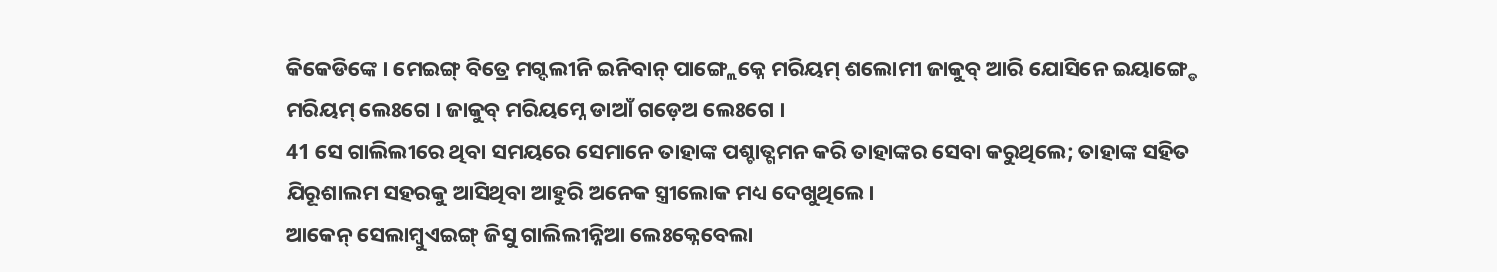କିକେଡିଙ୍କେ । ମେଇଙ୍ଗ୍ ବିତ୍ରେ ମଗ୍ଦଲୀନି ଇନିବାନ୍ ପାଙ୍ଗ୍ଲେକ୍ନେ ମରିୟମ୍ ଶଲୋମୀ ଜାକୁବ୍ ଆରି ଯୋସିନେ ଇୟାଙ୍ଗ୍ଡେ ମରିୟମ୍ ଲେଃଗେ । ଜାକୁବ୍ ମରିୟମ୍ନେ ଡାଆଁ ଗଡ଼େଅ ଲେଃଗେ ।
41 ସେ ଗାଲିଲୀରେ ଥିବା ସମୟରେ ସେମାନେ ତାହାଙ୍କ ପଶ୍ଚାତ୍ଗମନ କରି ତାହାଙ୍କର ସେବା କରୁଥିଲେ; ତାହାଙ୍କ ସହିତ ଯିରୂଶାଲମ ସହରକୁ ଆସିଥିବା ଆହୁରି ଅନେକ ସ୍ତ୍ରୀଲୋକ ମଧ୍ୟ ଦେଖୁଥିଲେ।
ଆକେନ୍ ସେଲାମ୍ୱୁଏଇଙ୍ଗ୍ ଜିସୁ ଗାଲିଲୀନ୍ନିଆ ଲେଃକ୍ନେବେଲା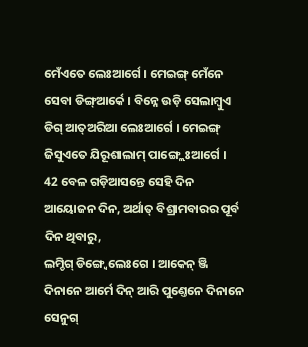ମେଁଏତେ ଲେଃଆର୍ଗେ । ମେଇଙ୍ଗ୍ ମେଁନେ ସେବା ଡିଙ୍ଗ୍ଆର୍କେ । ବିନ୍ନେ ଉଡ଼ି ସେଲାମ୍ବୁଏ ଡିଗ୍ ଆତ୍ଅରିଆ ଲେଃଆର୍ଗେ । ମେଇଙ୍ଗ୍ ଜିସୁଏତେ ଯିରୂଶାଲାମ୍ ପାଙ୍ଗ୍ଲେଃଆର୍ଗେ ।
42 ବେଳ ଗଡ଼ିଆସନ୍ତେ ସେହି ଦିନ ଆୟୋଜନ ଦିନ, ଅର୍ଥାତ୍ ବିଶ୍ରାମବାରର ପୂର୍ବ ଦିନ ଥିବାରୁ,
ଲମ୍ଡିଗ୍ ଡିଙ୍ଗ୍ୱେଲେଃଗେ । ଆକେନ୍ ଞ୍ଜି ଦିନାନେ ଆର୍ମେ ଦିନ୍ ଆରି ପୁଣ୍ତେନେ ଦିନାନେ ସେନୁଗ୍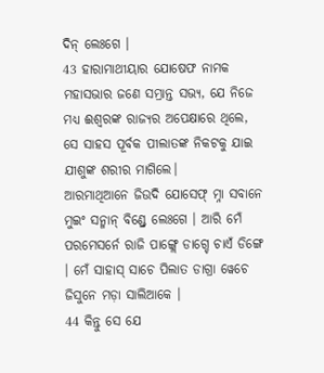ଦିନ୍ ଲେଃଗେ ।
43 ହାରାମାଥୀୟାର ଯୋଷେଫ ନାମକ ମହାସଭାର ଜଣେ ସମ୍ଭ୍ରାନ୍ତ ସଭ୍ୟ, ଯେ ନିଜେ ମଧ୍ୟ ଈଶ୍ବରଙ୍କ ରାଜ୍ୟର ଅପେକ୍ଷାରେ ଥିଲେ, ସେ ସାହସ ପୂର୍ବକ ପୀଲାତଙ୍କ ନିକଟକୁ ଯାଇ ଯୀଶୁଙ୍କ ଶରୀର ମାଗିଲେ।
ଆରମାଥିଆନେ ଜିଉଦି ଯୋସେଫ୍ ମ୍ନା ସବାନେ ମୁଇଂ ସନ୍ମାନ୍ ବିଣ୍ଡ୍ରେ ଲେଃଗେ । ଆରି ମେଁ ପରମେସର୍ନେ ରାଜି ପାଙ୍ଗ୍ଲେ ଡାଗ୍ଚେ ଚାଏଁ ଡିଙ୍ଗେ । ମେଁ ସାହାସ୍ ସାଚେ ପିଲାତ ଡାଗ୍ରା ୱେଚେ ଜିସୁନେ ମଡ଼ା ସାଲିଆକେ ।
44 କିନ୍ତୁ ସେ ଯେ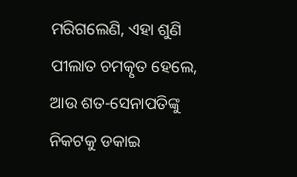ମରିଗଲେଣି, ଏହା ଶୁଣି ପୀଲାତ ଚମତ୍କୃତ ହେଲେ, ଆଉ ଶତ-ସେନାପତିଙ୍କୁ ନିକଟକୁ ଡକାଇ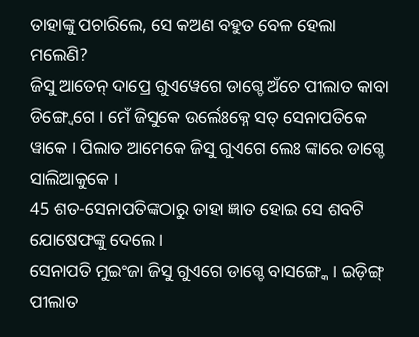ତାହାଙ୍କୁ ପଚାରିଲେ, ସେ କଅଣ ବହୁତ ବେଳ ହେଲା ମଲେଣି?
ଜିସୁ ଆତେନ୍ ଦାପ୍ରେ ଗୁଏୱେଗେ ଡାଗ୍ଚେ ଅଁଚେ ପୀଲାତ କାବା ଡିଙ୍ଗ୍ୱେଗେ । ମେଁ ଜିସୁକେ ଉର୍ଲେଃକ୍ନେ ସତ୍ ସେନାପତିକେ ୱାକେ । ପିଲାତ ଆମେକେ ଜିସୁ ଗୁଏଗେ ଲେଃ ଙ୍କାରେ ଡାଗ୍ଚେ ସାଲିଆକୁକେ ।
45 ଶତ-ସେନାପତିଙ୍କଠାରୁ ତାହା ଜ୍ଞାତ ହୋଇ ସେ ଶବଟି ଯୋଷେଫଙ୍କୁ ଦେଲେ।
ସେନାପତି ମୁଇଂଜା ଜିସୁ ଗୁଏଗେ ଡାଗ୍ଚେ ବାସଙ୍ଗ୍କେ । ଇଡ଼ିଙ୍ଗ୍ ପୀଲାତ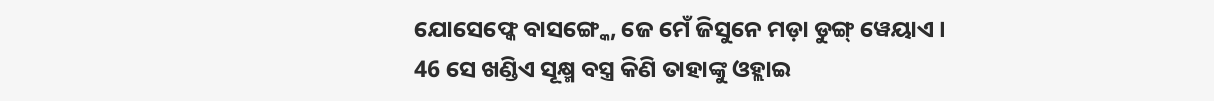ଯୋସେଫ୍କେ ବାସଙ୍ଗ୍କେ, ଜେ ମେଁ ଜିସୁନେ ମଡ଼ା ଡୁଙ୍ଗ୍ ୱେୟାଏ ।
46 ସେ ଖଣ୍ଡିଏ ସୂକ୍ଷ୍ମ ବସ୍ତ୍ର କିଣି ତାହାଙ୍କୁ ଓହ୍ଲାଇ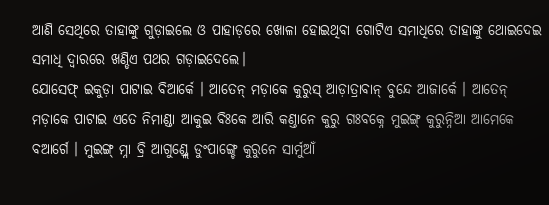ଆଣି ସେଥିରେ ତାହାଙ୍କୁ ଗୁଡ଼ାଇଲେ ଓ ପାହାଡ଼ରେ ଖୋଳା ହୋଇଥିବା ଗୋଟିଏ ସମାଧିରେ ତାହାଙ୍କୁ ଥୋଇଦେଇ ସମାଧି ଦ୍ୱାରରେ ଖଣ୍ଡିଏ ପଥର ଗଡ଼ାଇଦେଲେ।
ଯୋସେଫ୍ ଇକୁଡ଼ା ପାଟାଇ ବିଆର୍କେ । ଆତେନ୍ ମଡ଼ାକେ କୁରୁସ୍ ଆଡ଼ାତ୍ରାବାନ୍ ବୁନ୍ଦେ ଆଜାର୍କେ । ଆତେନ୍ ମଡ଼ାକେ ପାଟାଇ ଏତେ ନିମାଣ୍ଡା ଆକୁଇ ବିଃକେ ଆରି କଣ୍ତାନେ କୁରୁ ଗଃବକ୍ନେ ମୁଇଙ୍ଗ୍ କୁରୁନ୍ନିଆ ଆମେକେ ବଆର୍ଗେ । ମୁଇଙ୍ଗ୍ ମ୍ନା ବ୍ରି ଆଗୁଣ୍ଡ୍ଲେ ଡୁଂପାଙ୍ଗ୍ଚେ କୁରୁନେ ସାର୍ମୁଆଁ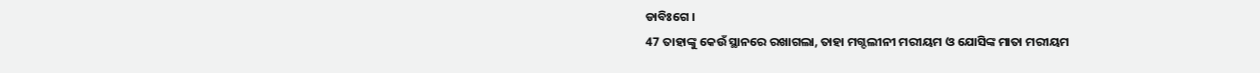ଡାବିଃଗେ ।
47 ତାହାଙ୍କୁ କେଉଁ ସ୍ଥାନରେ ରଖାଗଲା, ତାହା ମଗ୍ଦଲୀନୀ ମରୀୟମ ଓ ଯୋସିଙ୍କ ମାତା ମରୀୟମ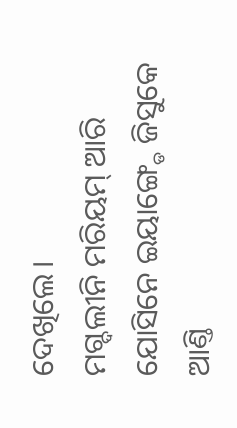ଦେଖିଲେ।
ମଗ୍ଦଲୀନି ମରିୟମ୍ ଆରି ଯୋସିନେ ଇୟାଙ୍ଗ୍ଡେ ଜିସୁକେ ଆଣ୍ତି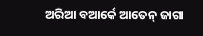ଅରିଆ ବଆର୍କେ ଆତେନ୍ ଜାଗା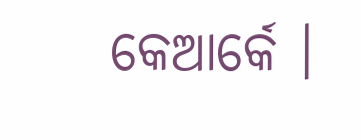କେଆର୍କେ ।